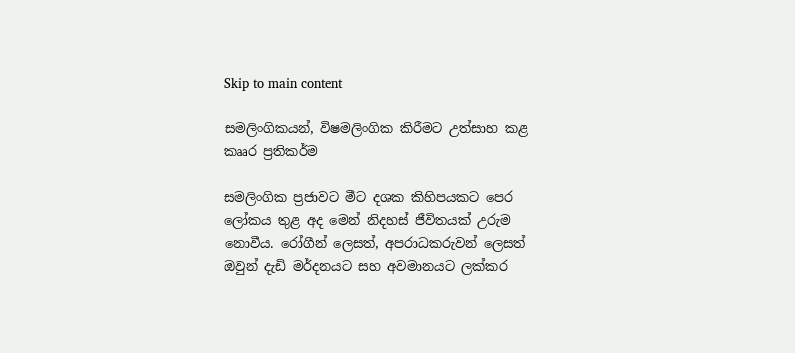Skip to main content

සමලිංගිකයන්, විෂමලිංගික කිරීමට උත්සාහ කළ කෲර ප්‍රතිකර්ම

සමලිංගික ප්‍රජාවට මීට දශක කිහිපයකට පෙර ලෝකය තුළ අද මෙන් නිදහස් ජීවිතයක් උරුම නොවීය. රෝගීන් ලෙසත්, අපරාධකරුවන් ලෙසත් ඔවුන් දැඩි මර්දනයට සහ අවමානයට ලක්කර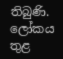තිබුණි. ලෝකය තුළ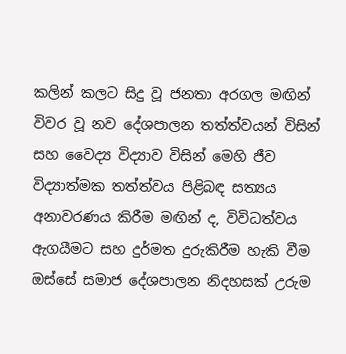කලින් කලට සිදු වූ ජනතා අරගල මඟින් විවර වූ නව දේශපාලන තත්ත්වයන් විසින් සහ වෛද්‍ය විද්‍යාව විසින් මෙහි ජීව විද්‍යාත්මක තත්ත්වය පිළිබඳ සත්‍යය අනාවරණය කිරීම මඟින් ද, විවිධත්වය ඇගයීමට සහ දුර්මත දුරුකිරීම හැකි වීම ඔස්සේ සමාජ දේශපාලන නිදහසක් උරුම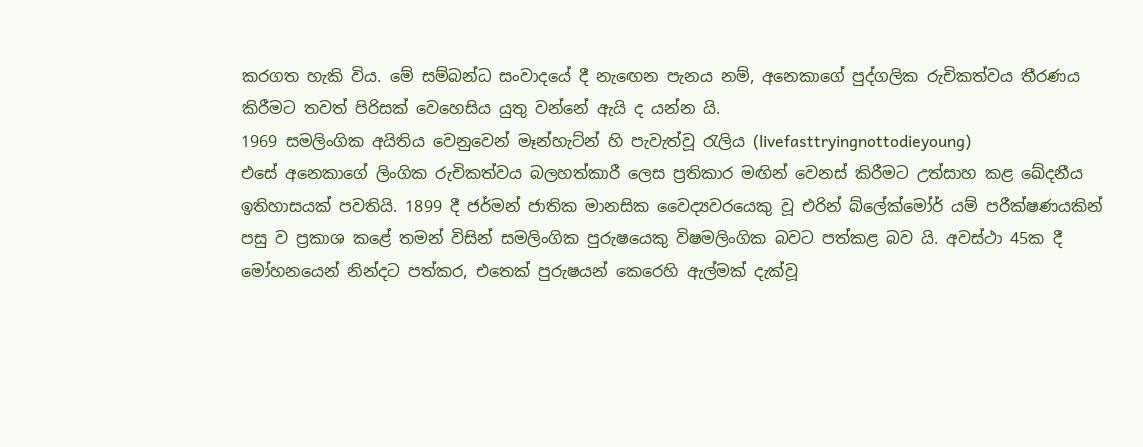කරගත හැකි විය. මේ සම්බන්ධ සංවාදයේ දී නැඟෙන පැනය නම්, අනෙකාගේ පුද්ගලික රුචිකත්වය තීරණය කිරීමට තවත් පිරිසක් වෙහෙසිය යුතු වන්නේ ඇයි ද යන්න යි.
1969 සමලිංගික අයිතිය වෙනුවෙන් මෑන්හැට්න් හි පැවැත්වූ රැලිය (livefasttryingnottodieyoung)
එසේ අනෙකාගේ ලිංගික රුචිකත්වය බලහත්කාරී ලෙස ප්‍රතිකාර මඟින් වෙනස් කිරීමට උත්සාහ කළ ඛේදනීය ඉතිහාසයක් පවතියි. 1899 දී ජර්මන් ජාතික මානසික වෛද්‍යවරයෙකු වූ එරින් බ්ලේක්මෝර් යම් පරීක්ෂණයකින් පසු ව ප්‍රකාශ කළේ තමන් විසින් සමලිංගික පුරුෂයෙකු විෂමලිංගික බවට පත්කළ බව යි. අවස්ථා 45ක දී මෝහනයෙන් නින්දට පත්කර, එතෙක් පුරුෂයන් කෙරෙහි ඇල්මක් දැක්වූ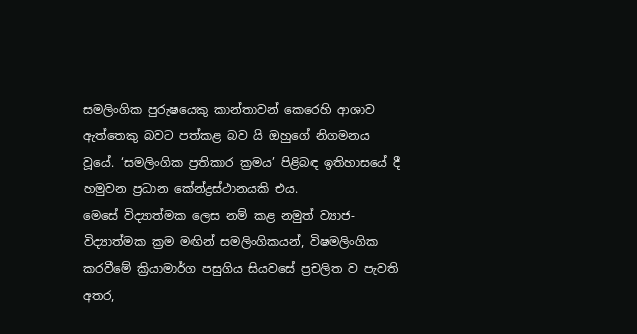සමලිංගික පුරුෂයෙකු කාන්තාවන් කෙරෙහි ආශාව ඇත්තෙකු බවට පත්කළ බව යි ඔහුගේ නිගමනය වූයේ. ‘සමලිංගික ප්‍රතිකාර ක්‍රමය’ පිළිබඳ ඉතිහාසයේ දී හමුවන ප්‍රධාන කේන්ද්‍රස්ථානයකි එය.
මෙසේ විද්‍යාත්මක ලෙස නම් කළ නමුත් ව්‍යාජ-විද්‍යාත්මක ක්‍රම මඟින් සමලිංගිකයන්, විෂමලිංගික කරවීමේ ක්‍රියාමාර්ග පසුගිය සියවසේ ප්‍රචලිත ව පැවති අතර,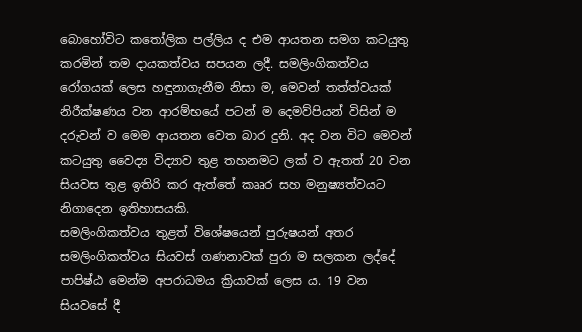බොහෝවිට කතෝලික පල්ලිය ද එම ආයතන සමග කටයුතු කරමින් තම දායකත්වය සපයන ලදී. සමලිංගිකත්වය රෝගයක් ලෙස හඳුනාගැනීම නිසා ම, මෙවන් තත්ත්වයක් නිරීක්ෂණය වන ආරම්භයේ පටන් ම දෙමව්පියන් විසින් ම දරුවන් ව මෙම ආයතන වෙත බාර දුනි. අද වන විට මෙවන් කටයුතු වෛද්‍ය විද්‍යාව තුළ තහනමට ලක් ව ඇතත් 20 වන සියවස තුළ ඉතිරි කර ඇත්තේ කෲර සහ මනුෂ්‍යත්වයට නිගාදෙන ඉතිහාසයකි.
සමලිංගිකත්වය තුළත් විශේෂයෙන් පුරුෂයන් අතර සමලිංගිකත්වය සියවස් ගණනාවක් පුරා ම සලකන ලද්දේ පාපිෂ්ඨ මෙන්ම අපරාධමය ක්‍රියාවක් ලෙස ය. 19 වන සියවසේ දී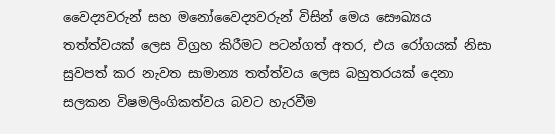වෛද්‍යවරුන් සහ මනෝවෛද්‍යවරුන් විසින් මෙය සෞඛ්‍යය තත්ත්වයක් ලෙස විග්‍රහ කිරීමට පටන්ගත් අතර, එය රෝගයක් නිසා සුවපත් කර නැවත සාමාන්‍ය තත්ත්වය ලෙස බහුතරයක් දෙනා සලකන විෂමලිංගිකත්වය බවට හැරවීම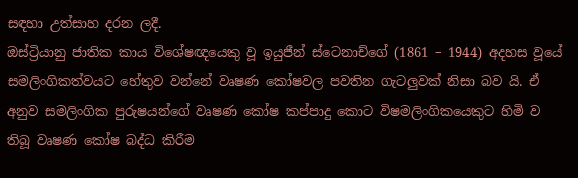සඳහා උත්සාහ දරන ලදී.
ඔස්ට්‍රියානු ජාතික කාය විශේෂඥයෙකු වූ ඉයුජීන් ස්ටෙනාච්ගේ (1861 – 1944) අදහස වූයේ සමලිංගිකත්වයට හේතුව වන්නේ වෘෂණ කෝෂවල පවතින ගැටලුවක් නිසා බව යි. ඒ අනුව සමලිංගික පුරුෂයන්ගේ වෘෂණ කෝෂ කප්පාදු කොට විෂමලිංගිකයෙකුට හිමි ව තිබූ වෘෂණ කෝෂ බද්ධ කිරීම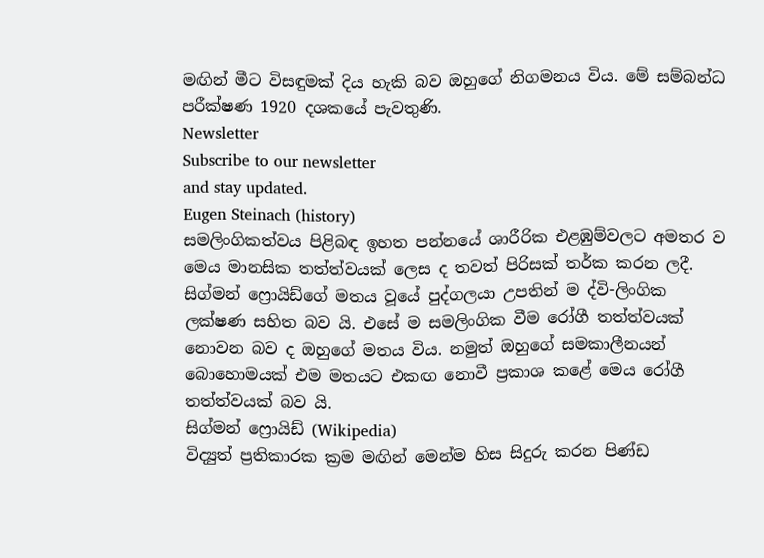මඟින් මීට විසඳුමක් දිය හැකි බව ඔහුගේ නිගමනය විය. මේ සම්බන්ධ පරීක්ෂණ 1920 දශකයේ පැවතුණි.
Newsletter
Subscribe to our newsletter
and stay updated.
Eugen Steinach (history)
සමලිංගිකත්වය පිළිබඳ ඉහත පන්නයේ ශාරීරික එළඹුම්වලට අමතර ව මෙය මානසික තත්ත්වයක් ලෙස ද තවත් පිරිසක් තර්ක කරන ලදී. සිග්මන් ෆ්‍රොයිඩ්ගේ මතය වූයේ පුද්ගලයා උපතින් ම ද්වි-ලිංගික ලක්ෂණ සහිත බව යි. එසේ ම සමලිංගික වීම රෝගී තත්ත්වයක් නොවන බව ද ඔහුගේ මතය විය. නමුත් ඔහුගේ සමකාලීනයන් බොහොමයක් එම මතයට එකඟ නොවී ප්‍රකාශ කළේ මෙය රෝගී තත්ත්වයක් බව යි.
සිග්මන් ෆ්‍රොයිඩ් (Wikipedia)
විද්‍යුත් ප්‍රතිකාරක ක්‍රම මඟින් මෙන්ම හිස සිදුරු කරන පිණ්ඩ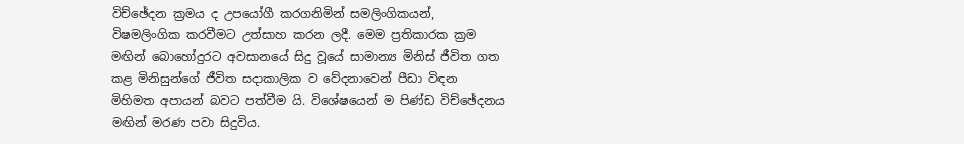විච්ඡේදන ක්‍රමය ද උපයෝගී කරගනිමින් සමලිංගිකයන්, විෂමලිංගික කරවීමට උත්සාහ කරන ලදී. මෙම ප්‍රතිකාරක ක්‍රම මඟින් බොහෝදුරට අවසානයේ සිදු වූයේ සාමාන්‍ය මිනිස් ජීවිත ගත කළ මිනිසුන්ගේ ජීවිත සදාකාලික ව වේදනාවෙන් පීඩා විඳන මිහිමත අපායන් බවට පත්වීම යි. විශේෂයෙන් ම පිණ්ඩ විච්ඡේදනය මඟින් මරණ පවා සිදුවිය.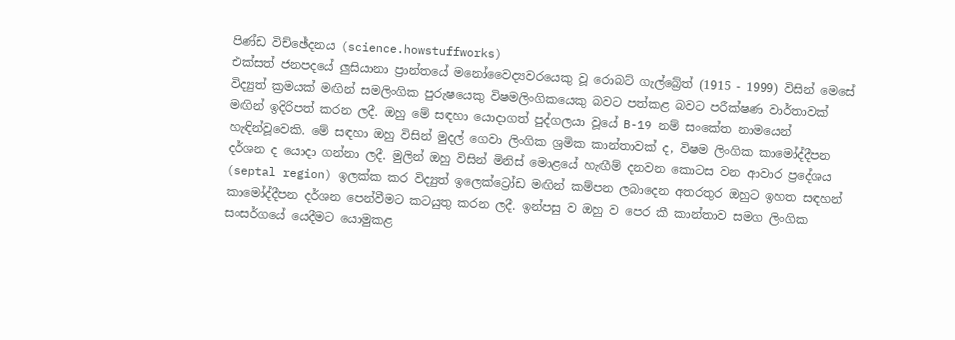පිණ්ඩ විච්ඡේදනය (science.howstuffworks)
එක්සත් ජනපදයේ ලුසියානා ප්‍රාන්තයේ මනෝවෛද්‍යවරයෙකු වූ රොබට් ගැල්බ්‍රේත් (1915 - 1999) විසින් මෙසේ විද්‍යුත් ක්‍රමයක් මඟින් සමලිංගික පුරුෂයෙකු විෂමලිංගිකයෙකු බවට පත්කළ බවට පරීක්ෂණ වාර්තාවක් මඟින් ඉදිරිපත් කරන ලදී. ඔහු මේ සඳහා යොදාගත් පුද්ගලයා වූයේ B-19 නම් සංකේත නාමයෙන් හැඳින්වූවෙකි. මේ සඳහා ඔහු විසින් මුදල් ගෙවා ලිංගික ශ්‍රමික කාන්තාවක් ද, විෂම ලිංගික කාමෝද්දීපන දර්ශන ද යොදා ගන්නා ලදී. මුලින් ඔහු විසින් මිනිස් මොළයේ හැඟීම් දනවන කොටස වන ආවාර ප්‍රදේශය (septal region) ඉලක්ක කර විද්‍යුත් ඉලෙක්ට්‍රෝඩ මඟින් කම්පන ලබාදෙන අතරතුර ඔහුට ඉහත සඳහන් කාමෝද්දීපන දර්ශන පෙන්වීමට කටයුතු කරන ලදී. ඉන්පසු ව ඔහු ව පෙර කී කාන්තාව සමග ලිංගික සංසර්ගයේ යෙදීමට යොමුකළ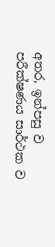අතර, ඉන්පසු ව පරීක්ෂණය සාර්ථක ව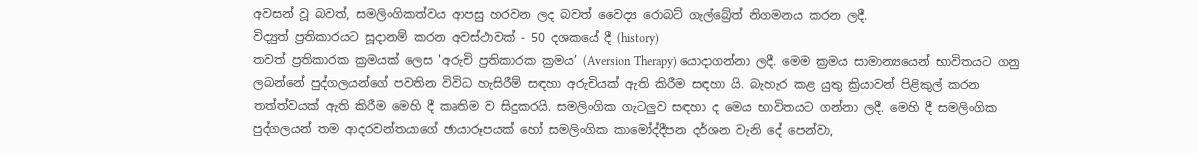අවසන් වූ බවත්, සමලිංගිකත්වය ආපසු හරවන ලද බවත් වෛද්‍ය රොබට් ගැල්බ්‍රේත් නිගමනය කරන ලදී.
විද්‍යුත් ප්‍රතිකාරයට සූදානම් කරන අවස්ථාවක් - 50 දශකයේ දී (history)
තවත් ප්‍රතිකාරක ක්‍රමයක් ලෙස 'අරුචි ප්‍රතිකාරක ක්‍රමය’ (Aversion Therapy) යොදාගන්නා ලදී. මෙම ක්‍රමය සාමාන්‍යයෙන් භාවිතයට ගනු ලබන්නේ පුද්ගලයන්ගේ පවතින විවිධ හැසිරීම් සඳහා අරුචියක් ඇති කිරීම සඳහා යි. බැහැර කළ යුතු ක්‍රියාවන් පිළිකුල් කරන තත්ත්වයක් ඇති කිරීම මෙහි දී කෘතිම ව සිදුකරයි. සමලිංගික ගැටලුව සඳහා ද මෙය භාවිතයට ගන්නා ලදී. මෙහි දී සමලිංගික පුද්ගලයන් තම ආදරවන්තයාගේ ඡායාරූපයක් හෝ සමලිංගික කාමෝද්දීපන දර්ශන වැනි දේ පෙන්වා,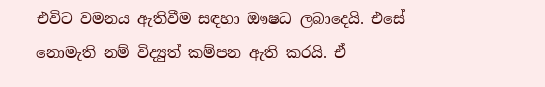එවිට වමනය ඇතිවීම සඳහා ඖෂධ ලබාදෙයි. එසේ නොමැති නම් විද්‍යුත් කම්පන ඇති කරයි. ඒ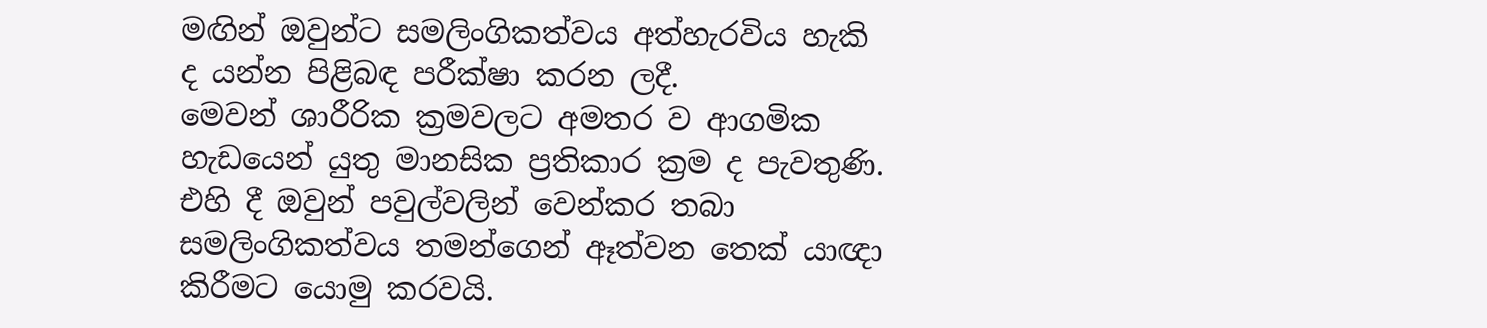මඟින් ඔවුන්ට සමලිංගිකත්වය අත්හැරවිය හැකි ද යන්න පිළිබඳ පරීක්ෂා කරන ලදී.
මෙවන් ශාරීරික ක්‍රමවලට අමතර ව ආගමික හැඩයෙන් යුතු මානසික ප්‍රතිකාර ක්‍රම ද පැවතුණි. එහි දී ඔවුන් පවුල්වලින් වෙන්කර තබා සමලිංගිකත්වය තමන්ගෙන් ඈත්වන තෙක් යාඥා කිරීමට යොමු කරවයි.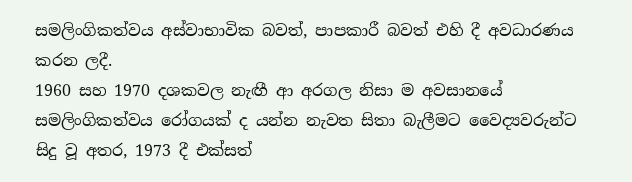සමලිංගිකත්වය අස්වාභාවික බවත්, පාපකාරී බවත් එහි දී අවධාරණය කරන ලදී.
1960 සහ 1970 දශකවල නැඟී ආ අරගල නිසා ම අවසානයේ සමලිංගිකත්වය රෝගයක් ද යන්න නැවත සිතා බැලීමට වෛද්‍යවරුන්ට සිදු වූ අතර, 1973 දී එක්සත්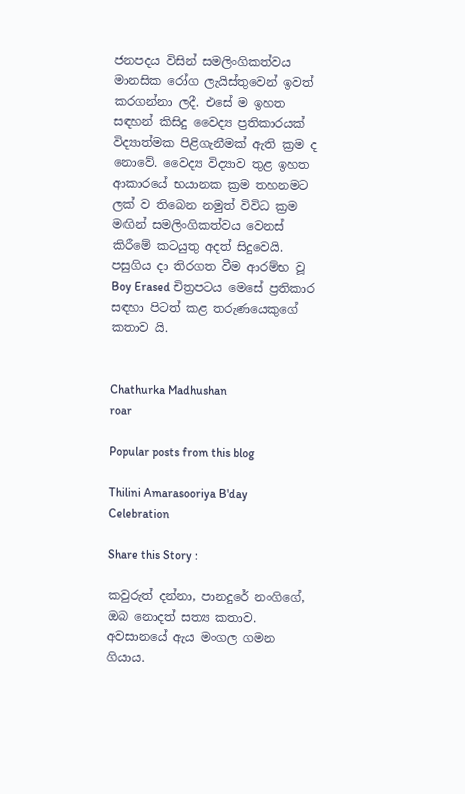ජනපදය විසින් සමලිංගිකත්වය මානසික රෝග ලැයිස්තුවෙන් ඉවත් කරගන්නා ලදී. එසේ ම ඉහත සඳහන් කිසිදු වෛද්‍ය ප්‍රතිකාරයක් විද්‍යාත්මක පිළිගැනීමක් ඇති ක්‍රම ද නොවේ. වෛද්‍ය විද්‍යාව තුළ ඉහත ආකාරයේ භයානක ක්‍රම තහනමට ලක් ව තිබෙන නමුත් විවිධ ක්‍රම මඟින් සමලිංගිකත්වය වෙනස් කිරීමේ කටයුතු අදත් සිදුවෙයි.
පසුගිය දා තිරගත වීම ආරම්භ වූ Boy Erased චිත්‍රපටය මෙසේ ප්‍රතිකාර සඳහා පිටත් කළ තරුණයෙකුගේ කතාව යි.


Chathurka Madhushan
roar

Popular posts from this blog

Thilini Amarasooriya B'day Celebration

Share this Story :

කවුරුත් දන්නා, පානදුරේ නංගිගේ, ඔබ නොදත් සත්‍ය කතාව. අවසානයේ ඇය මංගල ගමන ගියාය.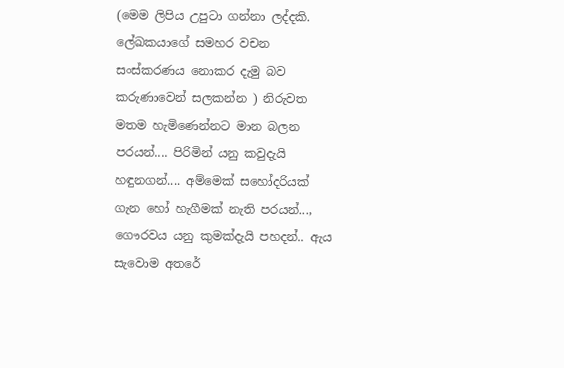(මෙම ලිපිය උපුටා ගන්නා ලද්දකි. ලේඛකයාගේ සමහර වචන සංස්කරණය නොකර දැමු බව කරුණාවෙන් සලකන්න ) නිරුවත මතම හැමිණෙන්නට මාන බලන පරයන්.... පිරිමින් යනු කවුදැයි හඳුනගන්.... අම්මෙක් සහෝදරියක් ගැන හෝ හැගීමක් නැති පරයන්..., ගෞරවය යනු කුමක්දැයි පහදන්.. ඇය සැවොම අතරේ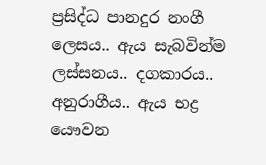ප්‍රසිද්ධ පානදුර නංගී ලෙසය.. ඇය සැබවින්ම ලස්සනය.. දගකාරය.. අනුරාගීය.. ඇය භද්‍ර යෞවන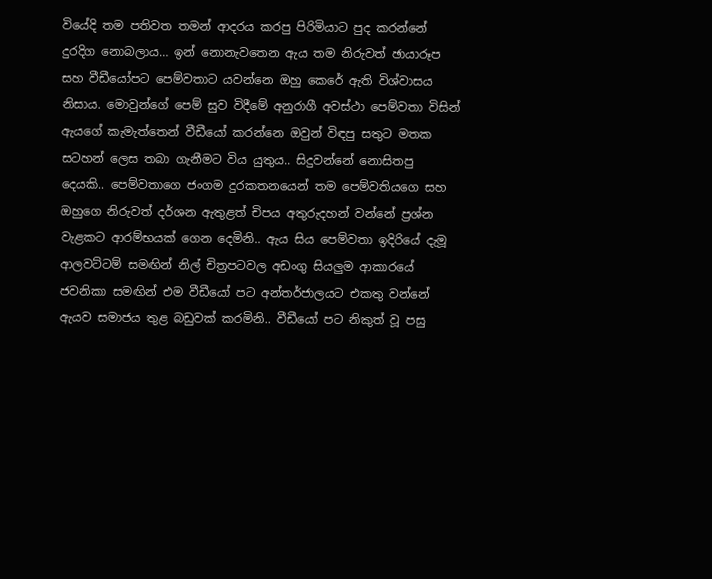වියේදි තම පතිවත තමන් ආදරය කරපු පිරිමියාට පුද කරන්නේ දුරදිග නොබලාය… ඉන් නොනැවතෙන ඇය තම නිරුවත් ඡායාරූප සහ වීඩීයෝපට පෙම්වතාට යවන්නෙ ඔහු කෙරේ ඇති විශ්වාසය නිසාය. මොවුන්ගේ පෙම් සුව විදීමේ අනුරාගී අවස්ථා පෙම්වතා විසින් ඇයගේ කැමැත්තෙන් වීඩීයෝ කරන්නෙ ඔවුන් විඳපු සතුට මතක සටහන් ලෙස තබා ගැනීමට විය යුතුය.. සිදුවන්නේ නොසිතපු දෙයකි.. පෙම්වතාගෙ ජංගම දුරකතනයෙන් තම පෙම්වතියගෙ සහ ඔහුගෙ නිරුවත් දර්ශන ඇතුළත් චිපය අතුරුදහන් වන්නේ ප්‍රශ්න වැළකට ආරම්භයක් ගෙන දෙමිනි.. ඇය සිය පෙම්වතා ඉදිරියේ දැමූ ආලවට්ටම් සමඟින් නිල් චිත්‍රපටවල අඩංගු සියලුම ආකාරයේ ජවනිකා සමඟින් එම වීඩීයෝ පට අන්තර්ජාලයට එකතු වන්නේ ඇයව සමාජය තුළ බඩුවක් කරමිනි.. වීඩීයෝ පට නිකුත් වූ පසු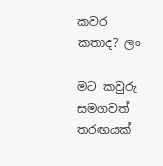කවර කතාද? ලං

මට කවුරු සමගවත් තරඟයක්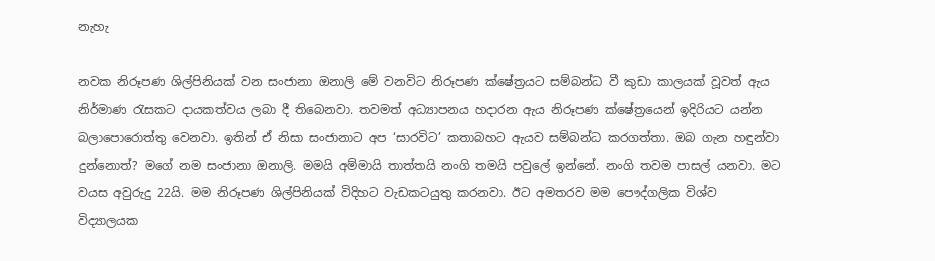නැහැ

නවක නිරූපණ ශිල්පිනියක් වන සංජානා ඔනාලි මේ වනවිට නිරූපණ ක්ෂේත්‍රයට සම්බන්ධ වී කුඩා කාලයක් වූවත් ඇය නිර්මාණ රැසකට දායකත්වය ලබා දී තිබෙනවා. තවමත් අධ්‍යාපනය හදාරන ඇය නිරූපණ ක්ෂේත්‍රයෙන් ඉදිරියට යන්න බලාපොරොත්තු වෙනවා. ඉතින් ඒ නිසා සංජානාට අප ‘සාරවිට’ කතාබහට ඇයව සම්බන්ධ කරගත්තා. ඔබ ගැන හඳුන්වා දුන්නොත්? මගේ නම සංජානා ඔනාලි. මමයි අම්මායි තාත්තයි නංගි තමයි පවුලේ ඉන්නේ. නංගි තවම පාසල් යනවා. මට වයස අවුරුදු 22යි. මම නිරූපණ ශිල්පිනියක් විදිහට වැඩකටයුතු කරනවා. ඊට අමතරව මම පෞද්ගලික විශ්ව විද්‍යාලයක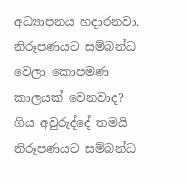අධ්‍යාපනය හදාරනවා. නිරූපණයට සම්බන්ධ වෙලා කොපමණ කාලයක් වෙනවාද? ගිය අවුරුද්දේ තමයි නිරූපණයට සම්බන්ධ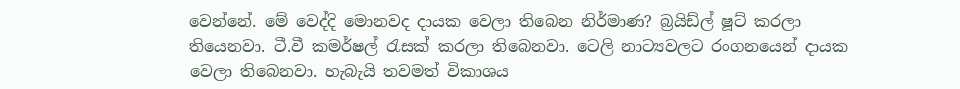වෙන්නේ. මේ වෙද්දි මොනවද දායක වෙලා තිබෙන නිර්මාණ? බ්‍රයිඩ්ල් ෂූට් කරලා තියෙනවා. ටී.වී කමර්ෂල් රැසක් කරලා තිබෙනවා. ටෙලි නාට්‍යවලට රංගනයෙන් දායක වෙලා තිබෙනවා. හැබැයි තවමත් විකාශය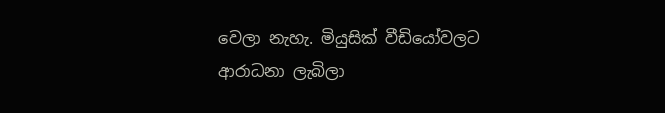වෙලා නැහැ. මියුසික් වීඩියෝවලට ආරාධනා ලැබිලා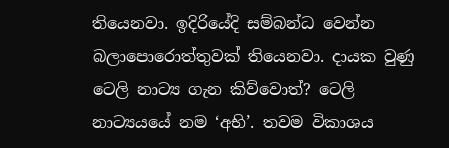තියෙනවා. ඉදිරියේදි සම්බන්ධ වෙන්න බලාපොරොත්තුවක් තියෙනවා. දායක වුණු ටෙලි නාට්‍ය ගැන කිව්වොත්? ටෙලි නාට්‍යයයේ නම ‘අභි’. තවම විකාශය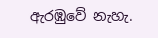ඇරඹුවේ නැහැ.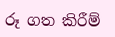රූ ගත කිරීම්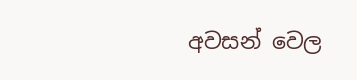අවසන් වෙල